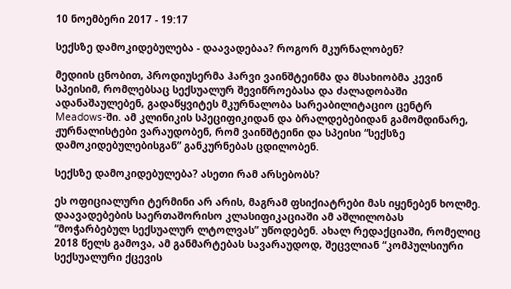10 ნოემბერი 2017 - 19:17

სექსზე დამოკიდებულება - დაავადებაა? როგორ მკურნალობენ?

მედიის ცნობით, პროდიუსერმა ჰარვი ვაინშტეინმა და მსახიობმა კევინ სპეისიმ, რომლებსაც სექსუალურ შევიწროებასა და ძალადობაში ადანაშაულებენ, გადაწყვიტეს მკურნალობა სარეაბილიტაციო ცენტრ Meadows-ში. ამ კლინიკის სპეციფიკიდან და ბრალდებებიდან გამომდინარე, ჟურნალისტები ვარაუდობენ, რომ ვაინშტეინი და სპეისი “სექსზე დამოკიდებულებისგან” განკურნებას ცდილობენ.

სექსზე დამოკიდებულება? ასეთი რამ არსებობს?

ეს ოფიციალური ტერმინი არ არის, მაგრამ ფსიქიატრები მას იყენებენ ხოლმე. დაავადებების საერთაშორისო კლასიფიკაციაში ამ აშლილობას “მოჭარბებულ სექსუალურ ლტოლვას” უწოდებენ. ახალ რედაქციაში, რომელიც 2018 წელს გამოვა, ამ განმარტებას სავარაუდოდ, შეცვლიან “კომპულსიური სექსუალური ქცევის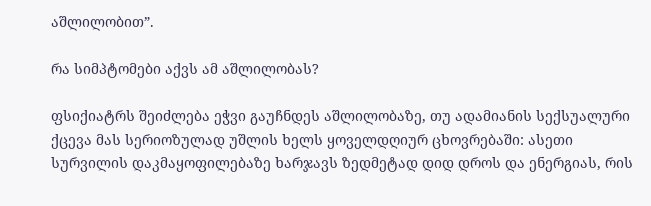აშლილობით”.

რა სიმპტომები აქვს ამ აშლილობას?

ფსიქიატრს შეიძლება ეჭვი გაუჩნდეს აშლილობაზე, თუ ადამიანის სექსუალური ქცევა მას სერიოზულად უშლის ხელს ყოველდღიურ ცხოვრებაში: ასეთი სურვილის დაკმაყოფილებაზე ხარჯავს ზედმეტად დიდ დროს და ენერგიას, რის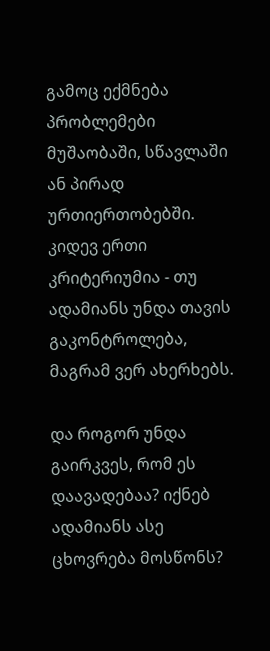გამოც ექმნება პრობლემები მუშაობაში, სწავლაში ან პირად ურთიერთობებში. კიდევ ერთი კრიტერიუმია - თუ ადამიანს უნდა თავის გაკონტროლება, მაგრამ ვერ ახერხებს.

და როგორ უნდა გაირკვეს, რომ ეს დაავადებაა? იქნებ ადამიანს ასე ცხოვრება მოსწონს?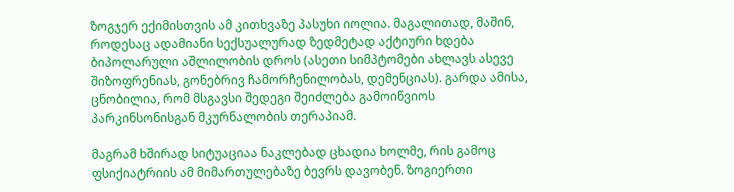ზოგჯერ ექიმისთვის ამ კითხვაზე პასუხი იოლია. მაგალითად, მაშინ, როდესაც ადამიანი სექსუალურად ზედმეტად აქტიური ხდება ბიპოლარული აშლილობის დროს (ასეთი სიმპტომები ახლავს ასევე შიზოფრენიას, გონებრივ ჩამორჩენილობას, დემენციას). გარდა ამისა, ცნობილია, რომ მსგავსი შედეგი შეიძლება გამოიწვიოს პარკინსონისგან მკურნალობის თერაპიამ.

მაგრამ ხშირად სიტუაციაა ნაკლებად ცხადია ხოლმე, რის გამოც ფსიქიატრიის ამ მიმართულებაზე ბევრს დავობენ. ზოგიერთი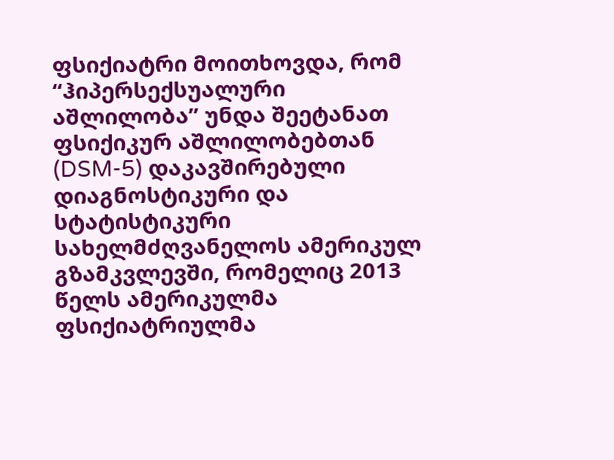ფსიქიატრი მოითხოვდა, რომ “ჰიპერსექსუალური აშლილობა” უნდა შეეტანათ ფსიქიკურ აშლილობებთან (DSM-5) დაკავშირებული დიაგნოსტიკური და სტატისტიკური სახელმძღვანელოს ამერიკულ გზამკვლევში, რომელიც 2013 წელს ამერიკულმა ფსიქიატრიულმა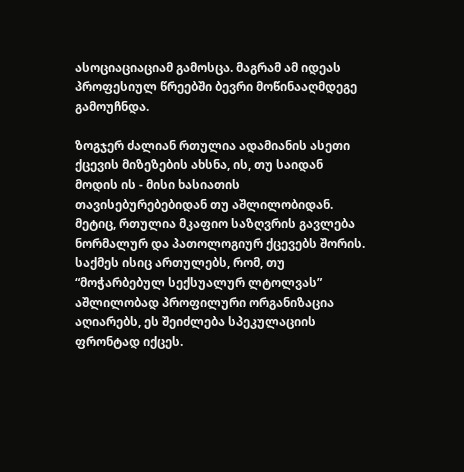ასოციაციაციამ გამოსცა. მაგრამ ამ იდეას პროფესიულ წრეებში ბევრი მოწინააღმდეგე გამოუჩნდა.

ზოგჯერ ძალიან რთულია ადამიანის ასეთი ქცევის მიზეზების ახსნა, ის, თუ საიდან მოდის ის - მისი ხასიათის თავისებურებებიდან თუ აშლილობიდან. მეტიც, რთულია მკაფიო საზღვრის გავლება ნორმალურ და პათოლოგიურ ქცევებს შორის. საქმეს ისიც ართულებს, რომ, თუ “მოჭარბებულ სექსუალურ ლტოლვას” აშლილობად პროფილური ორგანიზაცია აღიარებს, ეს შეიძლება სპეკულაციის ფრონტად იქცეს.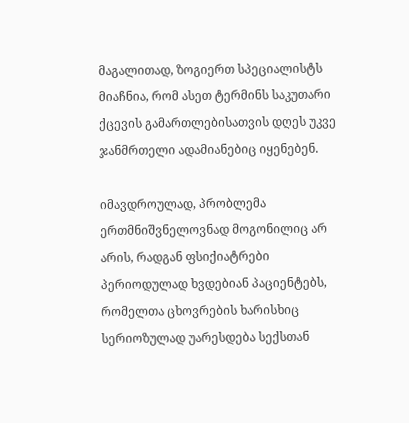მაგალითად, ზოგიერთ სპეციალისტს მიაჩნია, რომ ასეთ ტერმინს საკუთარი ქცევის გამართლებისათვის დღეს უკვე ჯანმრთელი ადამიანებიც იყენებენ.

იმავდროულად, პრობლემა ერთმნიშვნელოვნად მოგონილიც არ არის, რადგან ფსიქიატრები პერიოდულად ხვდებიან პაციენტებს, რომელთა ცხოვრების ხარისხიც სერიოზულად უარესდება სექსთან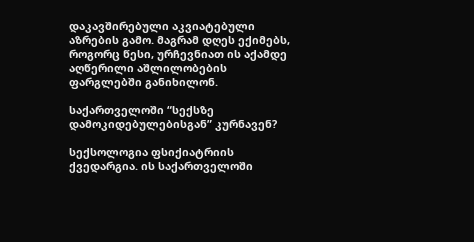დაკავშირებული აკვიატებული აზრების გამო. მაგრამ დღეს ექიმებს, როგორც წესი, ურჩევნიათ ის აქამდე აღწერილი აშლილობების ფარგლებში განიხილონ.

საქართველოში “სექსზე დამოკიდებულებისგან” კურნავენ?

სექსოლოგია ფსიქიატრიის ქვედარგია. ის საქართველოში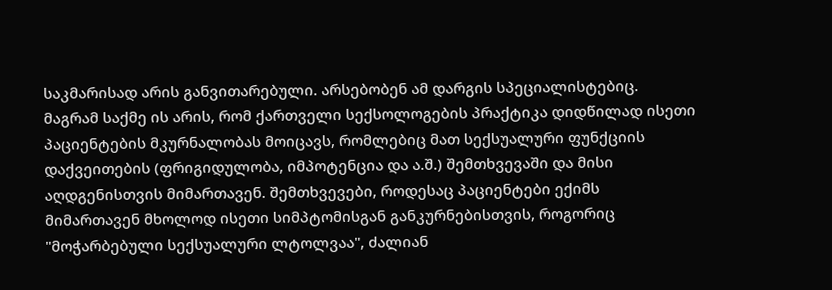საკმარისად არის განვითარებული. არსებობენ ამ დარგის სპეციალისტებიც. მაგრამ საქმე ის არის, რომ ქართველი სექსოლოგების პრაქტიკა დიდწილად ისეთი პაციენტების მკურნალობას მოიცავს, რომლებიც მათ სექსუალური ფუნქციის დაქვეითების (ფრიგიდულობა, იმპოტენცია და ა.შ.) შემთხვევაში და მისი აღდგენისთვის მიმართავენ. შემთხვევები, როდესაც პაციენტები ექიმს მიმართავენ მხოლოდ ისეთი სიმპტომისგან განკურნებისთვის, როგორიც "მოჭარბებული სექსუალური ლტოლვაა", ძალიან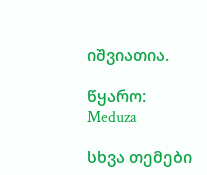იშვიათია.

წყარო: Meduza

სხვა თემები